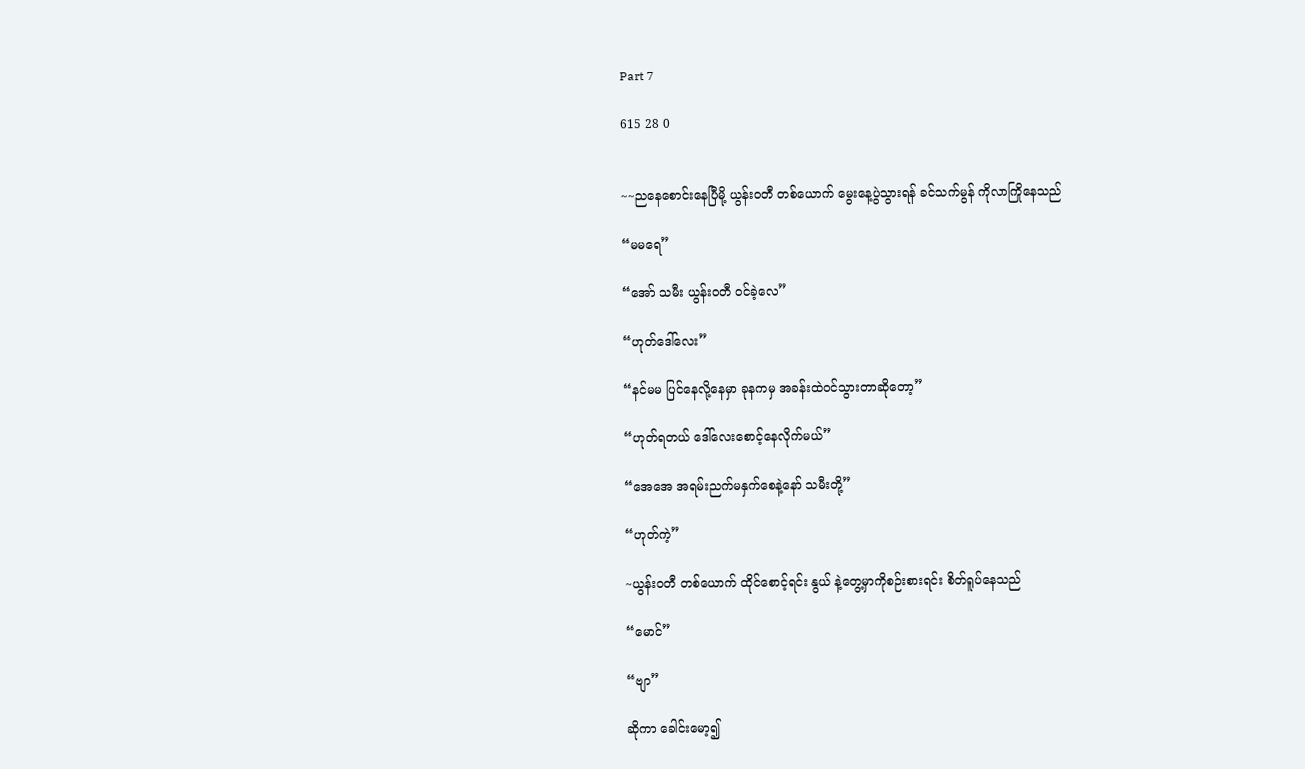Part 7

615 28 0


~~ညနေစောင်းနေပြီမို့ ယွန်းဝတီ တစ်ယောက် မွေးနေ့ပွဲသွားရန် ခင်သက်မွန် ကိုလာကြိုနေသည်

“မမရေ”

“အော် သမီး ယွန်းဝတီ ဝင်ခဲ့လေ”

“ဟုတ်ဒေါ်လေး”

“နင်မမ ပြင်နေလို့နေမှာ ခုနကမှ အခန်းထဲဝင်သွားတာဆိုတော့”

“ဟုတ်ရတယ် ဒေါ်လေးစောင့်နေလိုက်မယ်”

“အေအေ အရမ်းညက်မနှက်စေနဲ့နော် သမီးတို့”

“ဟုတ်ကဲ့”

~ယွန်းဝတီ တစ်ယောက် ထိုင်စောင့်ရင်း နွယ် နဲ့တွေ့မှာကိုစဉ်းစားရင်း စိတ်ရူပ်နေသည်

“မောင်”

“ဗျာ”

ဆိုကာ ခေါင်းမော့၍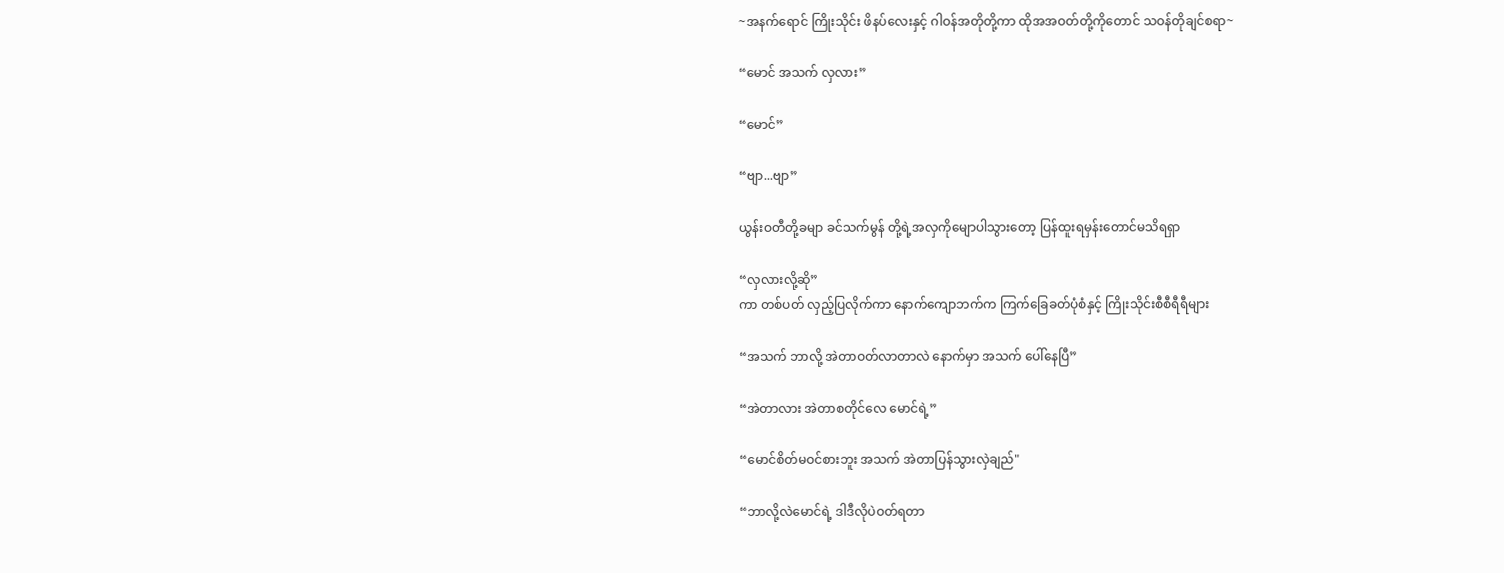~အနက်ရောင် ကြိုးသိုင်း ဖိနပ်လေးနှင့် ဂါဝန်အတိုတို့ကာ ထိုအအဝတ်တို့ကိုတောင် သဝန်တိုချင်စရာ~

“မောင် အသက် လှလား”

“မောင်”

“ဗျာ...ဗျာ”

ယွန်းဝတီတို့ခမျာ ခင်သက်မွန် တို့ရဲ့အလှကိုမျောပါသွားတော့ ပြန်ထူးရမှန်းတောင်မသိရရှာ

“လှလားလို့ဆို”
ကာ တစ်ပတ် လှည့်ပြလိုက်ကာ နောက်ကျောဘက်က ကြက်ခြေခတ်ပုံစံနှင့် ကြိုးသိုင်းစီစီရီရီများ

“အသက် ဘာလို့ အဲတာဝတ်လာတာလဲ နောက်မှာ အသက် ပေါ်နေပြီ”

“အဲတာလား အဲတာစတိုင်လေ မောင်ရဲ့”

“မောင်စိတ်မဝင်စားဘူး အသက် အဲတာပြန်သွားလှဲချည်"

“ဘာလို့လဲမောင်ရဲ့ ဒါဒီလိုပဲဝတ်ရတာ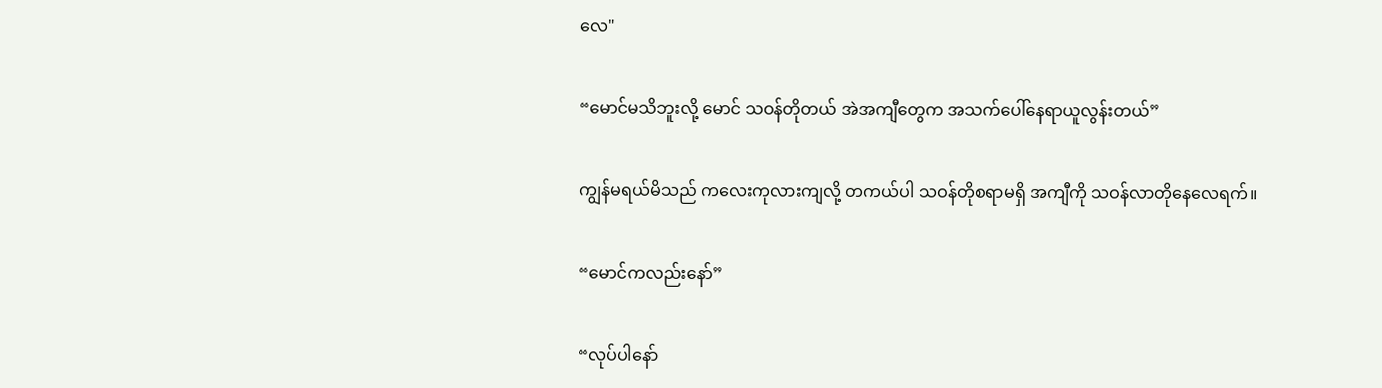လေ"

“မောင်မသိဘူးလို့ မောင် သဝန်တိုတယ် အဲအကျီတွေက အသက်ပေါ်နေရာယူလွန်းတယ်”

ကျွန်မရယ်မိသည် ကလေးကုလားကျလို့ တကယ်ပါ သဝန်တိုစရာမရှိ အကျီကို သဝန်လာတိုနေလေရက်။

“မောင်ကလည်းနော်”

“လုပ်ပါနော်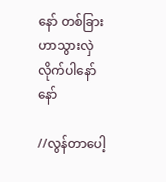နော် တစ်ခြားဟာသွားလှဲလိုက်ပါနော်နော်

//လွန်တာပေါ့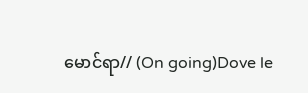မောင်ရာ// (On going)Dove le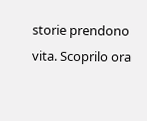storie prendono vita. Scoprilo ora